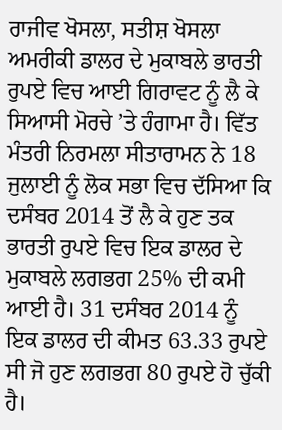ਰਾਜੀਵ ਖੋਸਲਾ, ਸਤੀਸ਼ ਖੋਸਲਾ
ਅਮਰੀਕੀ ਡਾਲਰ ਦੇ ਮੁਕਾਬਲੇ ਭਾਰਤੀ ਰੁਪਏ ਵਿਚ ਆਈ ਗਿਰਾਵਟ ਨੂੰ ਲੈ ਕੇ ਸਿਆਸੀ ਮੋਰਚੇ ’ਤੇ ਹੰਗਾਮਾ ਹੈ। ਵਿੱਤ ਮੰਤਰੀ ਨਿਰਮਲਾ ਸੀਤਾਰਾਮਨ ਨੇ 18 ਜੁਲਾਈ ਨੂੰ ਲੋਕ ਸਭਾ ਵਿਚ ਦੱਸਿਆ ਕਿ ਦਸੰਬਰ 2014 ਤੋਂ ਲੈ ਕੇ ਹੁਣ ਤਕ ਭਾਰਤੀ ਰੁਪਏ ਵਿਚ ਇਕ ਡਾਲਰ ਦੇ ਮੁਕਾਬਲੇ ਲਗਭਗ 25% ਦੀ ਕਮੀ ਆਈ ਹੈ। 31 ਦਸੰਬਰ 2014 ਨੂੰ ਇਕ ਡਾਲਰ ਦੀ ਕੀਮਤ 63.33 ਰੁਪਏ ਸੀ ਜੋ ਹੁਣ ਲਗਭਗ 80 ਰੁਪਏ ਹੋ ਚੁੱਕੀ ਹੈ।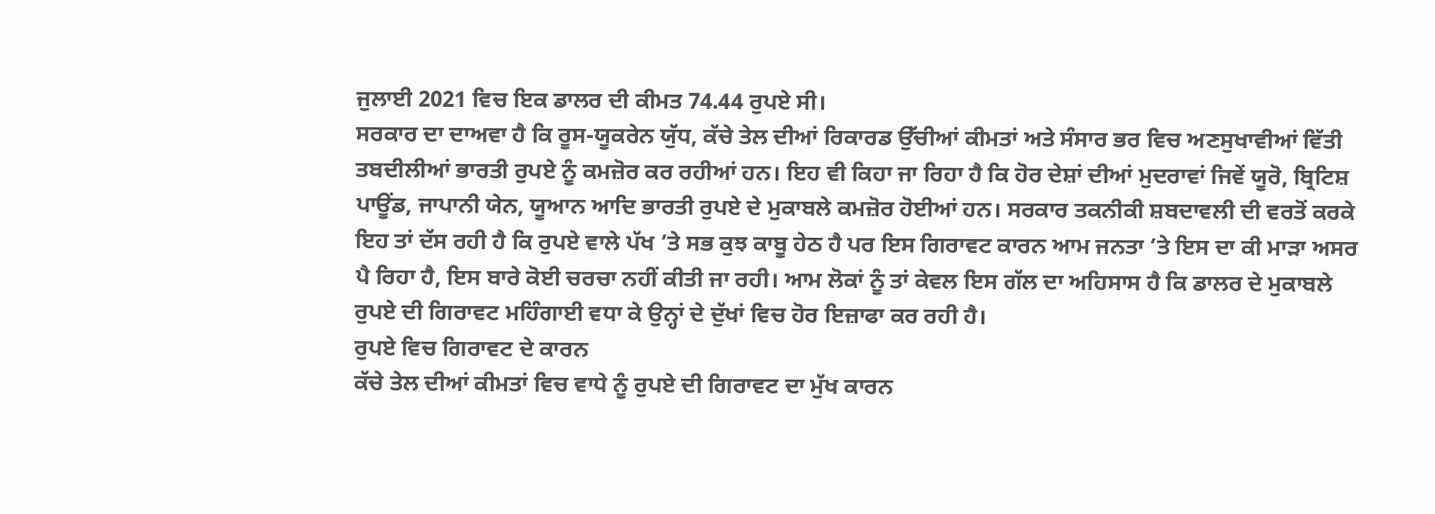ਜੁਲਾਈ 2021 ਵਿਚ ਇਕ ਡਾਲਰ ਦੀ ਕੀਮਤ 74.44 ਰੁਪਏ ਸੀ।
ਸਰਕਾਰ ਦਾ ਦਾਅਵਾ ਹੈ ਕਿ ਰੂਸ-ਯੂਕਰੇਨ ਯੁੱਧ, ਕੱਚੇ ਤੇਲ ਦੀਆਂ ਰਿਕਾਰਡ ਉੱਚੀਆਂ ਕੀਮਤਾਂ ਅਤੇ ਸੰਸਾਰ ਭਰ ਵਿਚ ਅਣਸੁਖਾਵੀਆਂ ਵਿੱਤੀ ਤਬਦੀਲੀਆਂ ਭਾਰਤੀ ਰੁਪਏ ਨੂੰ ਕਮਜ਼ੋਰ ਕਰ ਰਹੀਆਂ ਹਨ। ਇਹ ਵੀ ਕਿਹਾ ਜਾ ਰਿਹਾ ਹੈ ਕਿ ਹੋਰ ਦੇਸ਼ਾਂ ਦੀਆਂ ਮੁਦਰਾਵਾਂ ਜਿਵੇਂ ਯੂਰੋ, ਬ੍ਰਿਟਿਸ਼ ਪਾਊਂਡ, ਜਾਪਾਨੀ ਯੇਨ, ਯੂਆਨ ਆਦਿ ਭਾਰਤੀ ਰੁਪਏ ਦੇ ਮੁਕਾਬਲੇ ਕਮਜ਼ੋਰ ਹੋਈਆਂ ਹਨ। ਸਰਕਾਰ ਤਕਨੀਕੀ ਸ਼ਬਦਾਵਲੀ ਦੀ ਵਰਤੋਂ ਕਰਕੇ ਇਹ ਤਾਂ ਦੱਸ ਰਹੀ ਹੈ ਕਿ ਰੁਪਏ ਵਾਲੇ ਪੱਖ ’ਤੇ ਸਭ ਕੁਝ ਕਾਬੂ ਹੇਠ ਹੈ ਪਰ ਇਸ ਗਿਰਾਵਟ ਕਾਰਨ ਆਮ ਜਨਤਾ ’ਤੇ ਇਸ ਦਾ ਕੀ ਮਾੜਾ ਅਸਰ ਪੈ ਰਿਹਾ ਹੈ, ਇਸ ਬਾਰੇ ਕੋਈ ਚਰਚਾ ਨਹੀਂ ਕੀਤੀ ਜਾ ਰਹੀ। ਆਮ ਲੋਕਾਂ ਨੂੰ ਤਾਂ ਕੇਵਲ ਇਸ ਗੱਲ ਦਾ ਅਹਿਸਾਸ ਹੈ ਕਿ ਡਾਲਰ ਦੇ ਮੁਕਾਬਲੇ ਰੁਪਏ ਦੀ ਗਿਰਾਵਟ ਮਹਿੰਗਾਈ ਵਧਾ ਕੇ ਉਨ੍ਹਾਂ ਦੇ ਦੁੱਖਾਂ ਵਿਚ ਹੋਰ ਇਜ਼ਾਫਾ ਕਰ ਰਹੀ ਹੈ।
ਰੁਪਏ ਵਿਚ ਗਿਰਾਵਟ ਦੇ ਕਾਰਨ
ਕੱਚੇ ਤੇਲ ਦੀਆਂ ਕੀਮਤਾਂ ਵਿਚ ਵਾਧੇ ਨੂੰ ਰੁਪਏ ਦੀ ਗਿਰਾਵਟ ਦਾ ਮੁੱਖ ਕਾਰਨ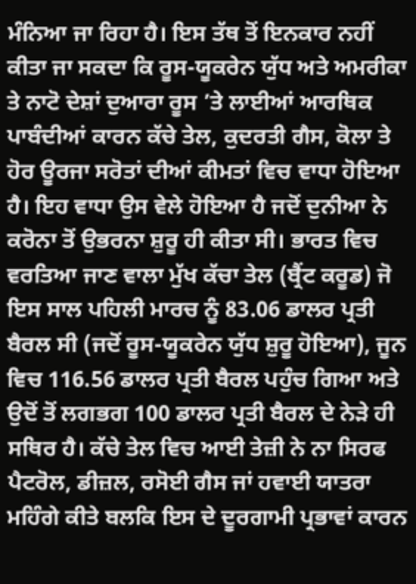ਮੰਨਿਆ ਜਾ ਰਿਹਾ ਹੈ। ਇਸ ਤੱਥ ਤੋਂ ਇਨਕਾਰ ਨਹੀਂ ਕੀਤਾ ਜਾ ਸਕਦਾ ਕਿ ਰੂਸ-ਯੂਕਰੇਨ ਯੁੱਧ ਅਤੇ ਅਮਰੀਕਾ ਤੇ ਨਾਟੋ ਦੇਸ਼ਾਂ ਦੁਆਰਾ ਰੂਸ ’ਤੇ ਲਾਈਆਂ ਆਰਥਿਕ ਪਾਬੰਦੀਆਂ ਕਾਰਨ ਕੱਚੇ ਤੇਲ, ਕੁਦਰਤੀ ਗੈਸ, ਕੋਲਾ ਤੇ ਹੋਰ ਊਰਜਾ ਸਰੋਤਾਂ ਦੀਆਂ ਕੀਮਤਾਂ ਵਿਚ ਵਾਧਾ ਹੋਇਆ ਹੈ। ਇਹ ਵਾਧਾ ਉਸ ਵੇਲੇ ਹੋਇਆ ਹੈ ਜਦੋਂ ਦੁਨੀਆ ਨੇ ਕਰੋਨਾ ਤੋਂ ਉਭਰਨਾ ਸ਼ੁਰੂ ਹੀ ਕੀਤਾ ਸੀ। ਭਾਰਤ ਵਿਚ ਵਰਤਿਆ ਜਾਣ ਵਾਲਾ ਮੁੱਖ ਕੱਚਾ ਤੇਲ (ਬ੍ਰੈਂਟ ਕਰੂਡ) ਜੋ ਇਸ ਸਾਲ ਪਹਿਲੀ ਮਾਰਚ ਨੂੰ 83.06 ਡਾਲਰ ਪ੍ਰਤੀ ਬੈਰਲ ਸੀ (ਜਦੋਂ ਰੂਸ-ਯੂਕਰੇਨ ਯੁੱਧ ਸ਼ੁਰੂ ਹੋਇਆ), ਜੂਨ ਵਿਚ 116.56 ਡਾਲਰ ਪ੍ਰਤੀ ਬੈਰਲ ਪਹੁੰਚ ਗਿਆ ਅਤੇ ਉਦੋਂ ਤੋਂ ਲਗਭਗ 100 ਡਾਲਰ ਪ੍ਰਤੀ ਬੈਰਲ ਦੇ ਨੇੜੇ ਹੀ ਸਥਿਰ ਹੈ। ਕੱਚੇ ਤੇਲ ਵਿਚ ਆਈ ਤੇਜ਼ੀ ਨੇ ਨਾ ਸਿਰਫ ਪੈਟਰੋਲ, ਡੀਜ਼ਲ, ਰਸੋਈ ਗੈਸ ਜਾਂ ਹਵਾਈ ਯਾਤਰਾ ਮਹਿੰਗੇ ਕੀਤੇ ਬਲਕਿ ਇਸ ਦੇ ਦੂਰਗਾਮੀ ਪ੍ਰਭਾਵਾਂ ਕਾਰਨ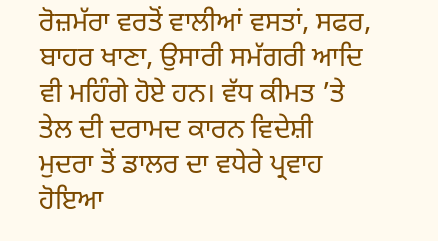ਰੋਜ਼ਮੱਰਾ ਵਰਤੋਂ ਵਾਲੀਆਂ ਵਸਤਾਂ, ਸਫਰ, ਬਾਹਰ ਖਾਣਾ, ਉਸਾਰੀ ਸਮੱਗਰੀ ਆਦਿ ਵੀ ਮਹਿੰਗੇ ਹੋਏ ਹਨ। ਵੱਧ ਕੀਮਤ ’ਤੇ ਤੇਲ ਦੀ ਦਰਾਮਦ ਕਾਰਨ ਵਿਦੇਸ਼ੀ ਮੁਦਰਾ ਤੋਂ ਡਾਲਰ ਦਾ ਵਧੇਰੇ ਪ੍ਰਵਾਹ ਹੋਇਆ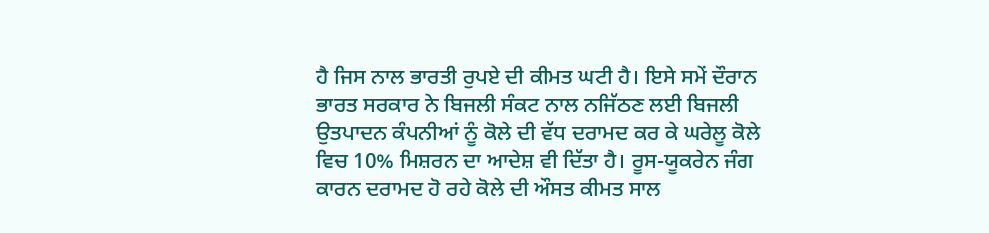ਹੈ ਜਿਸ ਨਾਲ ਭਾਰਤੀ ਰੁਪਏ ਦੀ ਕੀਮਤ ਘਟੀ ਹੈ। ਇਸੇ ਸਮੇਂ ਦੌਰਾਨ ਭਾਰਤ ਸਰਕਾਰ ਨੇ ਬਿਜਲੀ ਸੰਕਟ ਨਾਲ ਨਜਿੱਠਣ ਲਈ ਬਿਜਲੀ ਉਤਪਾਦਨ ਕੰਪਨੀਆਂ ਨੂੰ ਕੋਲੇ ਦੀ ਵੱਧ ਦਰਾਮਦ ਕਰ ਕੇ ਘਰੇਲੂ ਕੋਲੇ ਵਿਚ 10% ਮਿਸ਼ਰਨ ਦਾ ਆਦੇਸ਼ ਵੀ ਦਿੱਤਾ ਹੈ। ਰੂਸ-ਯੂਕਰੇਨ ਜੰਗ ਕਾਰਨ ਦਰਾਮਦ ਹੋ ਰਹੇ ਕੋਲੇ ਦੀ ਔਸਤ ਕੀਮਤ ਸਾਲ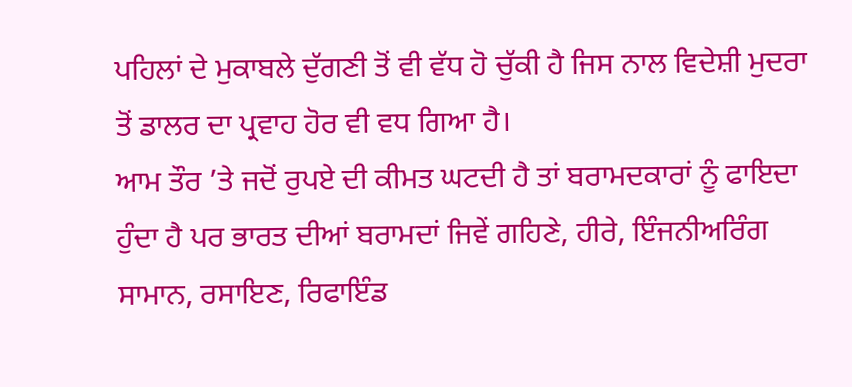ਪਹਿਲਾਂ ਦੇ ਮੁਕਾਬਲੇ ਦੁੱਗਣੀ ਤੋਂ ਵੀ ਵੱਧ ਹੋ ਚੁੱਕੀ ਹੈ ਜਿਸ ਨਾਲ ਵਿਦੇਸ਼ੀ ਮੁਦਰਾ ਤੋਂ ਡਾਲਰ ਦਾ ਪ੍ਰਵਾਹ ਹੋਰ ਵੀ ਵਧ ਗਿਆ ਹੈ।
ਆਮ ਤੌਰ ’ਤੇ ਜਦੋਂ ਰੁਪਏ ਦੀ ਕੀਮਤ ਘਟਦੀ ਹੈ ਤਾਂ ਬਰਾਮਦਕਾਰਾਂ ਨੂੰ ਫਾਇਦਾ ਹੁੰਦਾ ਹੈ ਪਰ ਭਾਰਤ ਦੀਆਂ ਬਰਾਮਦਾਂ ਜਿਵੇਂ ਗਹਿਣੇ, ਹੀਰੇ, ਇੰਜਨੀਅਰਿੰਗ ਸਾਮਾਨ, ਰਸਾਇਣ, ਰਿਫਾਇੰਡ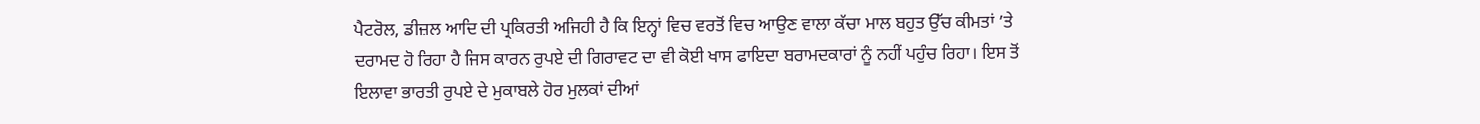ਪੈਟਰੋਲ, ਡੀਜ਼ਲ ਆਦਿ ਦੀ ਪ੍ਰਕਿਰਤੀ ਅਜਿਹੀ ਹੈ ਕਿ ਇਨ੍ਹਾਂ ਵਿਚ ਵਰਤੋਂ ਵਿਚ ਆਉਣ ਵਾਲਾ ਕੱਚਾ ਮਾਲ ਬਹੁਤ ਉੱਚ ਕੀਮਤਾਂ ’ਤੇ ਦਰਾਮਦ ਹੋ ਰਿਹਾ ਹੈ ਜਿਸ ਕਾਰਨ ਰੁਪਏ ਦੀ ਗਿਰਾਵਟ ਦਾ ਵੀ ਕੋਈ ਖਾਸ ਫਾਇਦਾ ਬਰਾਮਦਕਾਰਾਂ ਨੂੰ ਨਹੀਂ ਪਹੁੰਚ ਰਿਹਾ। ਇਸ ਤੋਂ ਇਲਾਵਾ ਭਾਰਤੀ ਰੁਪਏ ਦੇ ਮੁਕਾਬਲੇ ਹੋਰ ਮੁਲਕਾਂ ਦੀਆਂ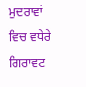ਮੁਦਰਾਵਾਂ ਵਿਚ ਵਧੇਰੇ ਗਿਰਾਵਟ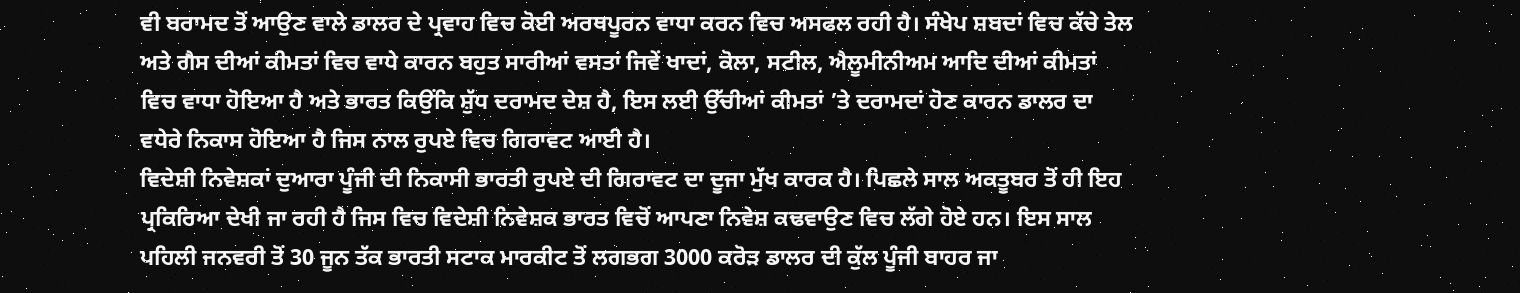ਵੀ ਬਰਾਮਦ ਤੋਂ ਆਉਣ ਵਾਲੇ ਡਾਲਰ ਦੇ ਪ੍ਰਵਾਹ ਵਿਚ ਕੋਈ ਅਰਥਪੂਰਨ ਵਾਧਾ ਕਰਨ ਵਿਚ ਅਸਫਲ ਰਹੀ ਹੈ। ਸੰਖੇਪ ਸ਼ਬਦਾਂ ਵਿਚ ਕੱਚੇ ਤੇਲ ਅਤੇ ਗੈਸ ਦੀਆਂ ਕੀਮਤਾਂ ਵਿਚ ਵਾਧੇ ਕਾਰਨ ਬਹੁਤ ਸਾਰੀਆਂ ਵਸਤਾਂ ਜਿਵੇਂ ਖਾਦਾਂ, ਕੋਲਾ, ਸਟੀਲ, ਐਲੂਮੀਨੀਅਮ ਆਦਿ ਦੀਆਂ ਕੀਮਤਾਂ ਵਿਚ ਵਾਧਾ ਹੋਇਆ ਹੈ ਅਤੇ ਭਾਰਤ ਕਿਉਂਕਿ ਸ਼ੁੱਧ ਦਰਾਮਦ ਦੇਸ਼ ਹੈ, ਇਸ ਲਈ ਉੱਚੀਆਂ ਕੀਮਤਾਂ ’ਤੇ ਦਰਾਮਦਾਂ ਹੋਣ ਕਾਰਨ ਡਾਲਰ ਦਾ ਵਧੇਰੇ ਨਿਕਾਸ ਹੋਇਆ ਹੈ ਜਿਸ ਨਾਲ ਰੁਪਏ ਵਿਚ ਗਿਰਾਵਟ ਆਈ ਹੈ।
ਵਿਦੇਸ਼ੀ ਨਿਵੇਸ਼ਕਾਂ ਦੁਆਰਾ ਪੂੰਜੀ ਦੀ ਨਿਕਾਸੀ ਭਾਰਤੀ ਰੁਪਏ ਦੀ ਗਿਰਾਵਟ ਦਾ ਦੂਜਾ ਮੁੱਖ ਕਾਰਕ ਹੈ। ਪਿਛਲੇ ਸਾਲ ਅਕਤੂਬਰ ਤੋਂ ਹੀ ਇਹ ਪ੍ਰਕਿਰਿਆ ਦੇਖੀ ਜਾ ਰਹੀ ਹੈ ਜਿਸ ਵਿਚ ਵਿਦੇਸ਼ੀ ਨਿਵੇਸ਼ਕ ਭਾਰਤ ਵਿਚੋਂ ਆਪਣਾ ਨਿਵੇਸ਼ ਕਢਵਾਉਣ ਵਿਚ ਲੱਗੇ ਹੋਏ ਹਨ। ਇਸ ਸਾਲ ਪਹਿਲੀ ਜਨਵਰੀ ਤੋਂ 30 ਜੂਨ ਤੱਕ ਭਾਰਤੀ ਸਟਾਕ ਮਾਰਕੀਟ ਤੋਂ ਲਗਭਗ 3000 ਕਰੋੜ ਡਾਲਰ ਦੀ ਕੁੱਲ ਪੂੰਜੀ ਬਾਹਰ ਜਾ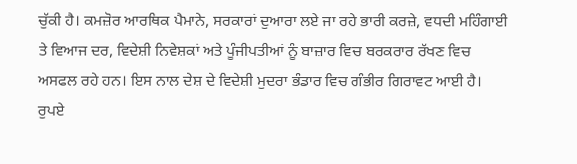ਚੁੱਕੀ ਹੈ। ਕਮਜ਼ੋਰ ਆਰਥਿਕ ਪੈਮਾਨੇ, ਸਰਕਾਰਾਂ ਦੁਆਰਾ ਲਏ ਜਾ ਰਹੇ ਭਾਰੀ ਕਰਜ਼ੇ, ਵਧਦੀ ਮਹਿੰਗਾਈ ਤੇ ਵਿਆਜ ਦਰ, ਵਿਦੇਸ਼ੀ ਨਿਵੇਸ਼ਕਾਂ ਅਤੇ ਪੂੰਜੀਪਤੀਆਂ ਨੂੰ ਬਾਜ਼ਾਰ ਵਿਚ ਬਰਕਰਾਰ ਰੱਖਣ ਵਿਚ ਅਸਫਲ ਰਹੇ ਹਨ। ਇਸ ਨਾਲ ਦੇਸ਼ ਦੇ ਵਿਦੇਸ਼ੀ ਮੁਦਰਾ ਭੰਡਾਰ ਵਿਚ ਗੰਭੀਰ ਗਿਰਾਵਟ ਆਈ ਹੈ।
ਰੁਪਏ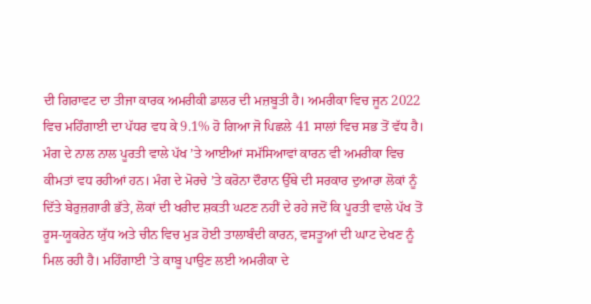ਦੀ ਗਿਰਾਵਟ ਦਾ ਤੀਜਾ ਕਾਰਕ ਅਮਰੀਕੀ ਡਾਲਰ ਦੀ ਮਜ਼ਬੂਤੀ ਹੈ। ਅਮਰੀਕਾ ਵਿਚ ਜੂਨ 2022 ਵਿਚ ਮਹਿੰਗਾਈ ਦਾ ਪੱਧਰ ਵਧ ਕੇ 9.1% ਹੋ ਗਿਆ ਜੋ ਪਿਛਲੇ 41 ਸਾਲਾਂ ਵਿਚ ਸਭ ਤੋਂ ਵੱਧ ਹੈ। ਮੰਗ ਦੇ ਨਾਲ ਨਾਲ ਪੂਰਤੀ ਵਾਲੇ ਪੱਖ ’ਤੇ ਆਈਆਂ ਸਮੱਸਿਆਵਾਂ ਕਾਰਨ ਵੀ ਅਮਰੀਕਾ ਵਿਚ ਕੀਮਤਾਂ ਵਧ ਰਹੀਆਂ ਹਨ। ਮੰਗ ਦੇ ਮੋਰਚੇ ’ਤੇ ਕਰੋਨਾ ਦੌਰਾਨ ਉੱਥੇ ਦੀ ਸਰਕਾਰ ਦੁਆਰਾ ਲੋਕਾਂ ਨੂੰ ਦਿੱਤੇ ਬੇਰੁਜ਼ਗਾਰੀ ਭੱਤੇ, ਲੋਕਾਂ ਦੀ ਖਰੀਦ ਸ਼ਕਤੀ ਘਟਣ ਨਹੀਂ ਦੇ ਰਹੇ ਜਦੋਂ ਕਿ ਪੂਰਤੀ ਵਾਲੇ ਪੱਖ ਤੋਂ ਰੂਸ-ਯੂਕਰੇਨ ਯੁੱਧ ਅਤੇ ਚੀਨ ਵਿਚ ਮੁੜ ਹੋਈ ਤਾਲਾਬੰਦੀ ਕਾਰਨ, ਵਸਤੂਆਂ ਦੀ ਘਾਟ ਦੇਖਣ ਨੂੰ ਮਿਲ ਰਹੀ ਹੈ। ਮਹਿੰਗਾਈ ’ਤੇ ਕਾਬੂ ਪਾਉਣ ਲਈ ਅਮਰੀਕਾ ਦੇ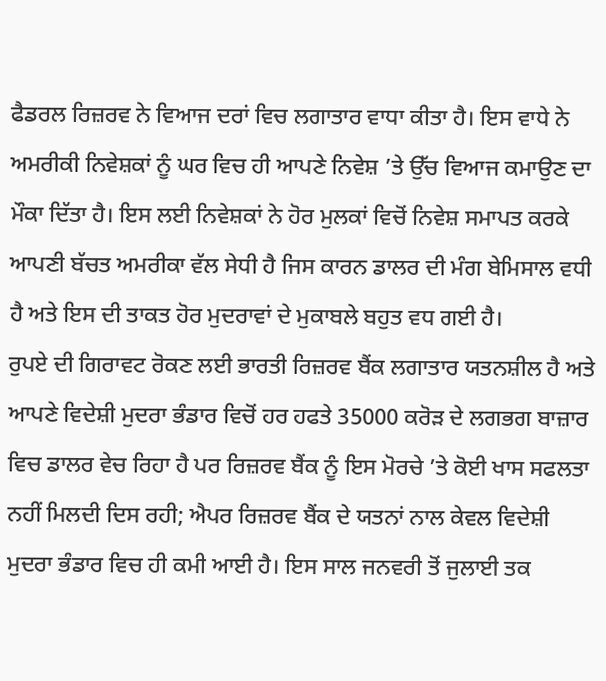ਫੈਡਰਲ ਰਿਜ਼ਰਵ ਨੇ ਵਿਆਜ ਦਰਾਂ ਵਿਚ ਲਗਾਤਾਰ ਵਾਧਾ ਕੀਤਾ ਹੈ। ਇਸ ਵਾਧੇ ਨੇ ਅਮਰੀਕੀ ਨਿਵੇਸ਼ਕਾਂ ਨੂੰ ਘਰ ਵਿਚ ਹੀ ਆਪਣੇ ਨਿਵੇਸ਼ ’ਤੇ ਉੱਚ ਵਿਆਜ ਕਮਾਉਣ ਦਾ ਮੌਕਾ ਦਿੱਤਾ ਹੈ। ਇਸ ਲਈ ਨਿਵੇਸ਼ਕਾਂ ਨੇ ਹੋਰ ਮੁਲਕਾਂ ਵਿਚੋਂ ਨਿਵੇਸ਼ ਸਮਾਪਤ ਕਰਕੇ ਆਪਣੀ ਬੱਚਤ ਅਮਰੀਕਾ ਵੱਲ ਸੇਧੀ ਹੈ ਜਿਸ ਕਾਰਨ ਡਾਲਰ ਦੀ ਮੰਗ ਬੇਮਿਸਾਲ ਵਧੀ ਹੈ ਅਤੇ ਇਸ ਦੀ ਤਾਕਤ ਹੋਰ ਮੁਦਰਾਵਾਂ ਦੇ ਮੁਕਾਬਲੇ ਬਹੁਤ ਵਧ ਗਈ ਹੈ।
ਰੁਪਏ ਦੀ ਗਿਰਾਵਟ ਰੋਕਣ ਲਈ ਭਾਰਤੀ ਰਿਜ਼ਰਵ ਬੈਂਕ ਲਗਾਤਾਰ ਯਤਨਸ਼ੀਲ ਹੈ ਅਤੇ ਆਪਣੇ ਵਿਦੇਸ਼ੀ ਮੁਦਰਾ ਭੰਡਾਰ ਵਿਚੋਂ ਹਰ ਹਫਤੇ 35000 ਕਰੋੜ ਦੇ ਲਗਭਗ ਬਾਜ਼ਾਰ ਵਿਚ ਡਾਲਰ ਵੇਚ ਰਿਹਾ ਹੈ ਪਰ ਰਿਜ਼ਰਵ ਬੈਂਕ ਨੂੰ ਇਸ ਮੋਰਚੇ ’ਤੇ ਕੋਈ ਖਾਸ ਸਫਲਤਾ ਨਹੀਂ ਮਿਲਦੀ ਦਿਸ ਰਹੀ; ਐਪਰ ਰਿਜ਼ਰਵ ਬੈਂਕ ਦੇ ਯਤਨਾਂ ਨਾਲ ਕੇਵਲ ਵਿਦੇਸ਼ੀ ਮੁਦਰਾ ਭੰਡਾਰ ਵਿਚ ਹੀ ਕਮੀ ਆਈ ਹੈ। ਇਸ ਸਾਲ ਜਨਵਰੀ ਤੋਂ ਜੁਲਾਈ ਤਕ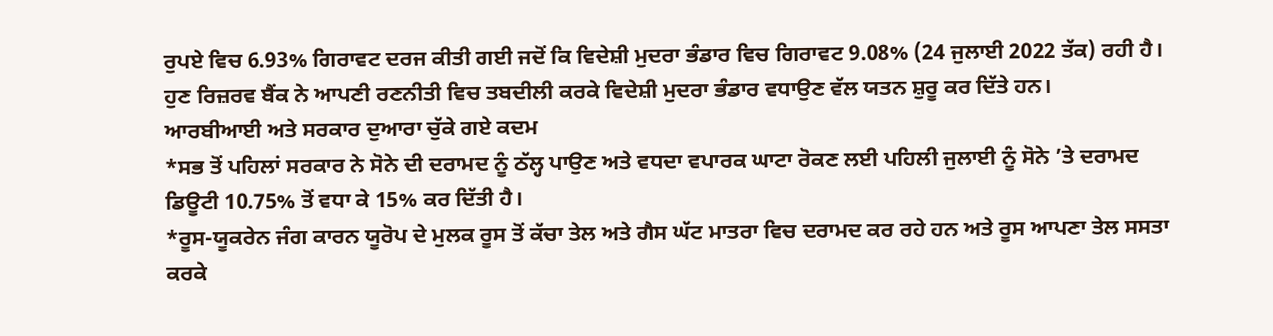ਰੁਪਏ ਵਿਚ 6.93% ਗਿਰਾਵਟ ਦਰਜ ਕੀਤੀ ਗਈ ਜਦੋਂ ਕਿ ਵਿਦੇਸ਼ੀ ਮੁਦਰਾ ਭੰਡਾਰ ਵਿਚ ਗਿਰਾਵਟ 9.08% (24 ਜੁਲਾਈ 2022 ਤੱਕ) ਰਹੀ ਹੈ। ਹੁਣ ਰਿਜ਼ਰਵ ਬੈਂਕ ਨੇ ਆਪਣੀ ਰਣਨੀਤੀ ਵਿਚ ਤਬਦੀਲੀ ਕਰਕੇ ਵਿਦੇਸ਼ੀ ਮੁਦਰਾ ਭੰਡਾਰ ਵਧਾਉਣ ਵੱਲ ਯਤਨ ਸ਼ੁਰੂ ਕਰ ਦਿੱਤੇ ਹਨ।
ਆਰਬੀਆਈ ਅਤੇ ਸਰਕਾਰ ਦੁਆਰਾ ਚੁੱਕੇ ਗਏ ਕਦਮ
*ਸਭ ਤੋਂ ਪਹਿਲਾਂ ਸਰਕਾਰ ਨੇ ਸੋਨੇ ਦੀ ਦਰਾਮਦ ਨੂੰ ਠੱਲ੍ਹ ਪਾਉਣ ਅਤੇ ਵਧਦਾ ਵਪਾਰਕ ਘਾਟਾ ਰੋਕਣ ਲਈ ਪਹਿਲੀ ਜੁਲਾਈ ਨੂੰ ਸੋਨੇ ’ਤੇ ਦਰਾਮਦ ਡਿਊਟੀ 10.75% ਤੋਂ ਵਧਾ ਕੇ 15% ਕਰ ਦਿੱਤੀ ਹੈ।
*ਰੂਸ-ਯੂਕਰੇਨ ਜੰਗ ਕਾਰਨ ਯੂਰੋਪ ਦੇ ਮੁਲਕ ਰੂਸ ਤੋਂ ਕੱਚਾ ਤੇਲ ਅਤੇ ਗੈਸ ਘੱਟ ਮਾਤਰਾ ਵਿਚ ਦਰਾਮਦ ਕਰ ਰਹੇ ਹਨ ਅਤੇ ਰੂਸ ਆਪਣਾ ਤੇਲ ਸਸਤਾ ਕਰਕੇ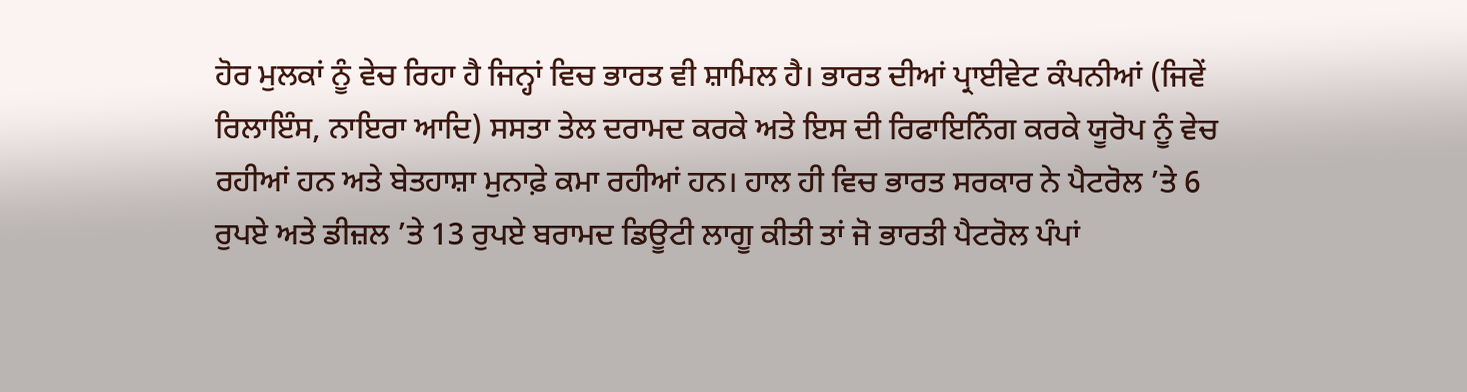ਹੋਰ ਮੁਲਕਾਂ ਨੂੰ ਵੇਚ ਰਿਹਾ ਹੈ ਜਿਨ੍ਹਾਂ ਵਿਚ ਭਾਰਤ ਵੀ ਸ਼ਾਮਿਲ ਹੈ। ਭਾਰਤ ਦੀਆਂ ਪ੍ਰਾਈਵੇਟ ਕੰਪਨੀਆਂ (ਜਿਵੇਂ ਰਿਲਾਇੰਸ, ਨਾਇਰਾ ਆਦਿ) ਸਸਤਾ ਤੇਲ ਦਰਾਮਦ ਕਰਕੇ ਅਤੇ ਇਸ ਦੀ ਰਿਫਾਇਨਿੰਗ ਕਰਕੇ ਯੂਰੋਪ ਨੂੰ ਵੇਚ ਰਹੀਆਂ ਹਨ ਅਤੇ ਬੇਤਹਾਸ਼ਾ ਮੁਨਾਫ਼ੇ ਕਮਾ ਰਹੀਆਂ ਹਨ। ਹਾਲ ਹੀ ਵਿਚ ਭਾਰਤ ਸਰਕਾਰ ਨੇ ਪੈਟਰੋਲ ’ਤੇ 6 ਰੁਪਏ ਅਤੇ ਡੀਜ਼ਲ ’ਤੇ 13 ਰੁਪਏ ਬਰਾਮਦ ਡਿਊਟੀ ਲਾਗੂ ਕੀਤੀ ਤਾਂ ਜੋ ਭਾਰਤੀ ਪੈਟਰੋਲ ਪੰਪਾਂ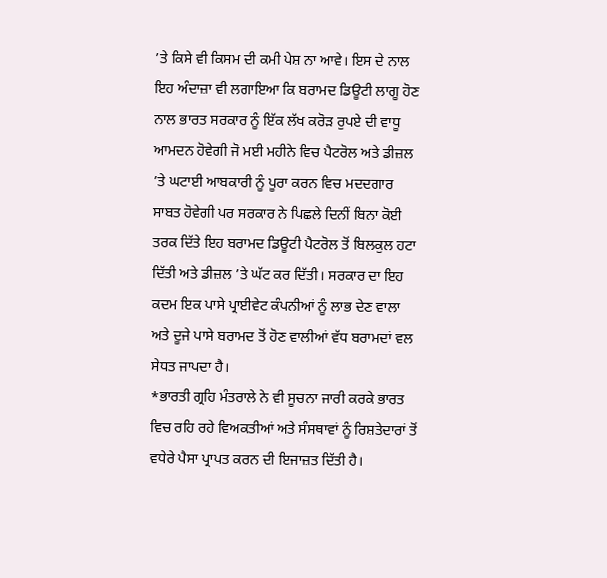’ਤੇ ਕਿਸੇ ਵੀ ਕਿਸਮ ਦੀ ਕਮੀ ਪੇਸ਼ ਨਾ ਆਵੇ। ਇਸ ਦੇ ਨਾਲ ਇਹ ਅੰਦਾਜ਼ਾ ਵੀ ਲਗਾਇਆ ਕਿ ਬਰਾਮਦ ਡਿਊਟੀ ਲਾਗੂ ਹੋਣ ਨਾਲ ਭਾਰਤ ਸਰਕਾਰ ਨੂੰ ਇੱਕ ਲੱਖ ਕਰੋੜ ਰੁਪਏ ਦੀ ਵਾਧੂ ਆਮਦਨ ਹੋਵੇਗੀ ਜੋ ਮਈ ਮਹੀਨੇ ਵਿਚ ਪੈਟਰੋਲ ਅਤੇ ਡੀਜ਼ਲ ’ਤੇ ਘਟਾਈ ਆਬਕਾਰੀ ਨੂੰ ਪੂਰਾ ਕਰਨ ਵਿਚ ਮਦਦਗਾਰ ਸਾਬਤ ਹੋਵੇਗੀ ਪਰ ਸਰਕਾਰ ਨੇ ਪਿਛਲੇ ਦਿਨੀਂ ਬਿਨਾ ਕੋਈ ਤਰਕ ਦਿੱਤੇ ਇਹ ਬਰਾਮਦ ਡਿਊਟੀ ਪੈਟਰੋਲ ਤੋਂ ਬਿਲਕੁਲ ਹਟਾ ਦਿੱਤੀ ਅਤੇ ਡੀਜ਼ਲ ’ਤੇ ਘੱਟ ਕਰ ਦਿੱਤੀ। ਸਰਕਾਰ ਦਾ ਇਹ ਕਦਮ ਇਕ ਪਾਸੇ ਪ੍ਰਾਈਵੇਟ ਕੰਪਨੀਆਂ ਨੂੰ ਲਾਭ ਦੇਣ ਵਾਲਾ ਅਤੇ ਦੂਜੇ ਪਾਸੇ ਬਰਾਮਦ ਤੋਂ ਹੋਣ ਵਾਲੀਆਂ ਵੱਧ ਬਰਾਮਦਾਂ ਵਲ ਸੇਧਤ ਜਾਪਦਾ ਹੈ।
*ਭਾਰਤੀ ਗ੍ਰਹਿ ਮੰਤਰਾਲੇ ਨੇ ਵੀ ਸੂਚਨਾ ਜਾਰੀ ਕਰਕੇ ਭਾਰਤ ਵਿਚ ਰਹਿ ਰਹੇ ਵਿਅਕਤੀਆਂ ਅਤੇ ਸੰਸਥਾਵਾਂ ਨੂੰ ਰਿਸ਼ਤੇਦਾਰਾਂ ਤੋਂ ਵਧੇਰੇ ਪੈਸਾ ਪ੍ਰਾਪਤ ਕਰਨ ਦੀ ਇਜਾਜ਼ਤ ਦਿੱਤੀ ਹੈ।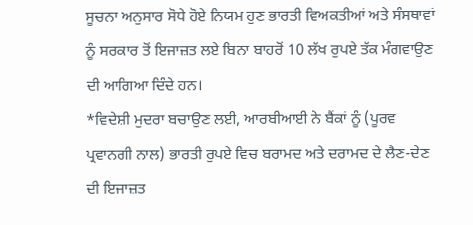ਸੂਚਨਾ ਅਨੁਸਾਰ ਸੋਧੇ ਹੋਏ ਨਿਯਮ ਹੁਣ ਭਾਰਤੀ ਵਿਅਕਤੀਆਂ ਅਤੇ ਸੰਸਥਾਵਾਂ ਨੂੰ ਸਰਕਾਰ ਤੋਂ ਇਜਾਜ਼ਤ ਲਏ ਬਿਨਾ ਬਾਹਰੋਂ 10 ਲੱਖ ਰੁਪਏ ਤੱਕ ਮੰਗਵਾਉਣ ਦੀ ਆਗਿਆ ਦਿੰਦੇ ਹਨ।
*ਵਿਦੇਸ਼ੀ ਮੁਦਰਾ ਬਚਾਉਣ ਲਈ, ਆਰਬੀਆਈ ਨੇ ਬੈਂਕਾਂ ਨੂੰ (ਪੂਰਵ ਪ੍ਰਵਾਨਗੀ ਨਾਲ) ਭਾਰਤੀ ਰੁਪਏ ਵਿਚ ਬਰਾਮਦ ਅਤੇ ਦਰਾਮਦ ਦੇ ਲੈਣ-ਦੇਣ ਦੀ ਇਜਾਜ਼ਤ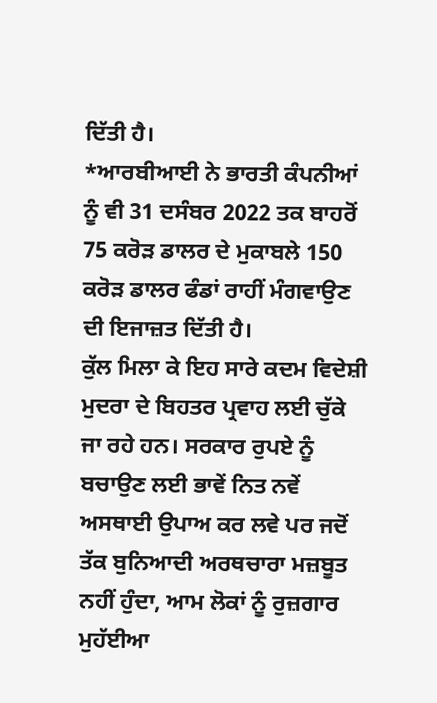ਦਿੱਤੀ ਹੈ।
*ਆਰਬੀਆਈ ਨੇ ਭਾਰਤੀ ਕੰਪਨੀਆਂ ਨੂੰ ਵੀ 31 ਦਸੰਬਰ 2022 ਤਕ ਬਾਹਰੋਂ 75 ਕਰੋੜ ਡਾਲਰ ਦੇ ਮੁਕਾਬਲੇ 150 ਕਰੋੜ ਡਾਲਰ ਫੰਡਾਂ ਰਾਹੀਂ ਮੰਗਵਾਉਣ ਦੀ ਇਜਾਜ਼ਤ ਦਿੱਤੀ ਹੈ।
ਕੁੱਲ ਮਿਲਾ ਕੇ ਇਹ ਸਾਰੇ ਕਦਮ ਵਿਦੇਸ਼ੀ ਮੁਦਰਾ ਦੇ ਬਿਹਤਰ ਪ੍ਰਵਾਹ ਲਈ ਚੁੱਕੇ ਜਾ ਰਹੇ ਹਨ। ਸਰਕਾਰ ਰੁਪਏ ਨੂੰ ਬਚਾਉਣ ਲਈ ਭਾਵੇਂ ਨਿਤ ਨਵੇਂ ਅਸਥਾਈ ਉਪਾਅ ਕਰ ਲਵੇ ਪਰ ਜਦੋਂ ਤੱਕ ਬੁਨਿਆਦੀ ਅਰਥਚਾਰਾ ਮਜ਼ਬੂਤ ਨਹੀਂ ਹੁੰਦਾ, ਆਮ ਲੋਕਾਂ ਨੂੰ ਰੁਜ਼ਗਾਰ ਮੁਹੱਈਆ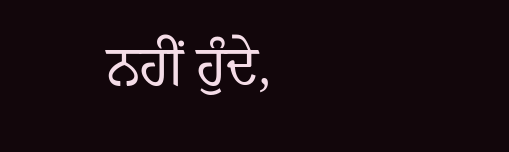ਨਹੀਂ ਹੁੰਦੇ,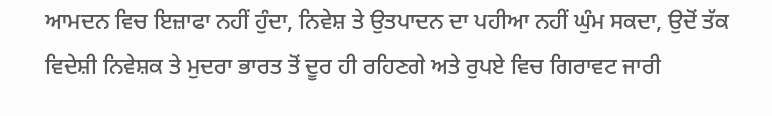ਆਮਦਨ ਵਿਚ ਇਜ਼ਾਫਾ ਨਹੀਂ ਹੁੰਦਾ, ਨਿਵੇਸ਼ ਤੇ ਉਤਪਾਦਨ ਦਾ ਪਹੀਆ ਨਹੀਂ ਘੁੰਮ ਸਕਦਾ, ਉਦੋਂ ਤੱਕ ਵਿਦੇਸ਼ੀ ਨਿਵੇਸ਼ਕ ਤੇ ਮੁਦਰਾ ਭਾਰਤ ਤੋਂ ਦੂਰ ਹੀ ਰਹਿਣਗੇ ਅਤੇ ਰੁਪਏ ਵਿਚ ਗਿਰਾਵਟ ਜਾਰੀ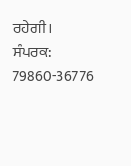ਰਹੇਗੀ।
ਸੰਪਰਕ: 79860-36776